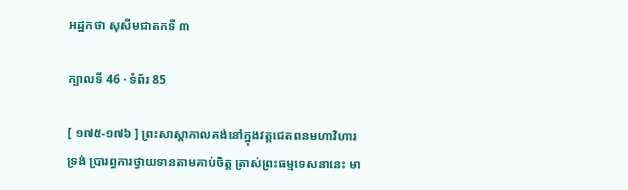អដ្ឋកថា សុសីមជាតកទី ៣

ក្បាលទី 46 · ទំព័រ 85

[ ១៧៥-១៧៦ ] ព្រះសាស្តាកាលគង់នៅក្នុងវត្តជេតពនមហាវិហារ ទ្រង់ ប្រារព្ធការថ្វាយទានតាមគាប់ចិត្ត ត្រាស់ព្រះធម្មទេសនានេះ មា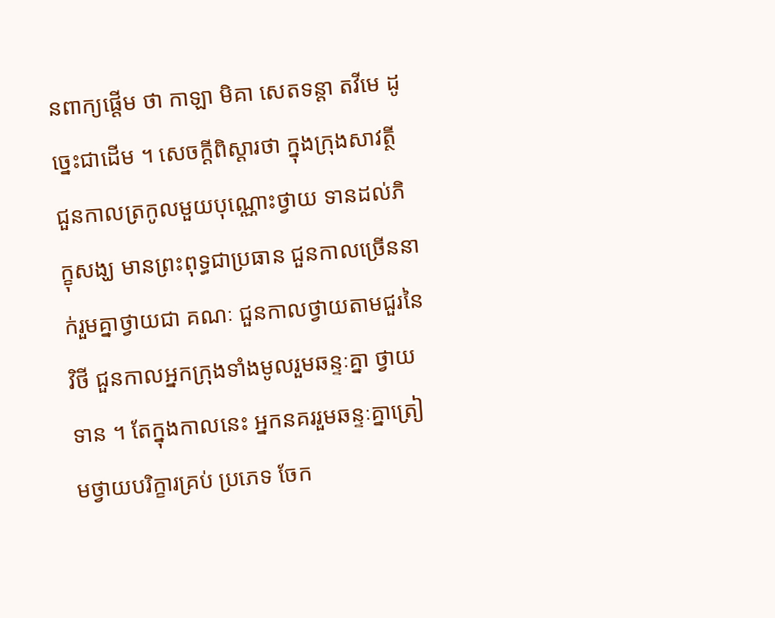នពាក្យផ្តើម ថា កាឡា មិគា សេតទន្តា តវីមេ ដូច្នេះជាដើម ។ សេចក្តីពិស្តារថា ក្នុងក្រុងសាវត្ថី ជួនកាលត្រកូលមួយបុណ្ណោះថ្វាយ ទានដល់ភិក្ខុសង្ឃ មានព្រះពុទ្ធជាប្រធាន ជួនកាលច្រើននាក់រួមគ្នាថ្វាយជា គណៈ ជួនកាលថ្វាយតាមជួរនៃវិថី ជួនកាលអ្នកក្រុងទាំងមូលរួមឆន្ទៈគ្នា ថ្វាយទាន ។ តែក្នុងកាលនេះ អ្នកនគររួមឆន្ទៈគ្នាត្រៀមថ្វាយបរិក្ខារគ្រប់ ប្រភេទ ចែក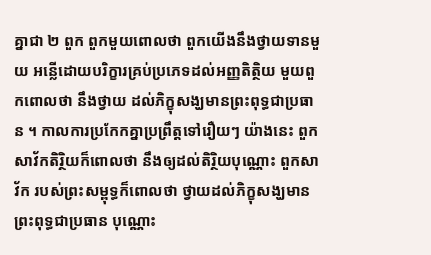គ្នាជា ២ ពួក ពួកមួយពោលថា ពួកយើងនឹងថ្វាយទានមួយ អន្លើដោយបរិក្ខារគ្រប់ប្រភេទដល់អញ្ញតិត្ថិយ មួយពួកពោលថា នឹងថ្វាយ ដល់ភិក្ខុសង្ឃមានព្រះពុទ្ធជាប្រធាន ។ កាលការប្រកែកគ្នាប្រព្រឹត្តទៅរឿយៗ យ៉ាងនេះ ពួកសាវ័កតិរ្ថិយក៏ពោលថា នឹងឲ្យដល់តិរ្ថិយបុណ្ណោះ ពួកសាវ័ក របស់ព្រះសម្ពុទ្ធក៏ពោលថា ថ្វាយដល់ភិក្ខុសង្ឃមានព្រះពុទ្ធជាប្រធាន បុណ្ណោះ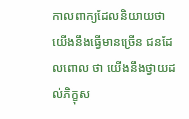កាលពាក្យដែលនិយាយថា យើងនឹងធ្វើមានច្រើន ជនដែលពោល ថា យើងនឹងថ្វាយដល់ភិក្ខុស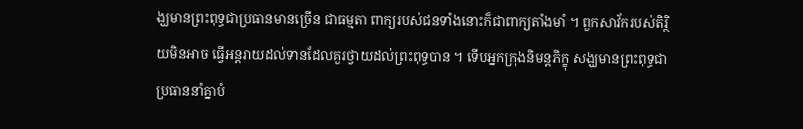ង្ឃមានព្រះពុទ្ធជាប្រធានមានច្រើន ជាធម្មតា ពាក្យរបស់ជនទាំងនោះក៏ជាពាក្យតាំងមាំ ។ ពួកសាវ័ករបស់តិរ្ថិយមិនអាច ធ្វើអន្តរាយដល់ទានដែលគួរថ្វាយដល់ព្រះពុទ្ធបាន ។ ទើបអ្នកក្រុងនិមន្តភិក្ខុ សង្ឃមានព្រះពុទ្ធជាប្រធាននាំគ្នាបំ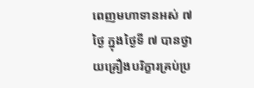ពេញមហាទានអស់ ៧ ថ្ងៃ ក្នុងថ្ងៃទី ៧ បានថ្វាយគ្រឿងបរិក្ខារគ្រប់ប្រ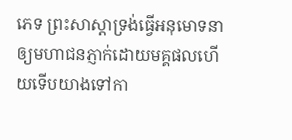ភេទ ព្រះសាស្តាទ្រង់ធ្វើអនុមោទនា ឲ្យមហាជនភ្ញាក់ដោយមគ្គផលហើយទើបយាងទៅកា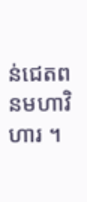ន់ជេតពនមហាវិហារ ។